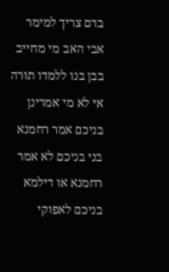ברם צריך למימר אבי האב מי מחייב בבן בנו ללמדו תורה אי לא מי אמרינן בניכם אמר רחמנא בני בניכם לא אמר רחמנא או דילמא בניכם לאפוקי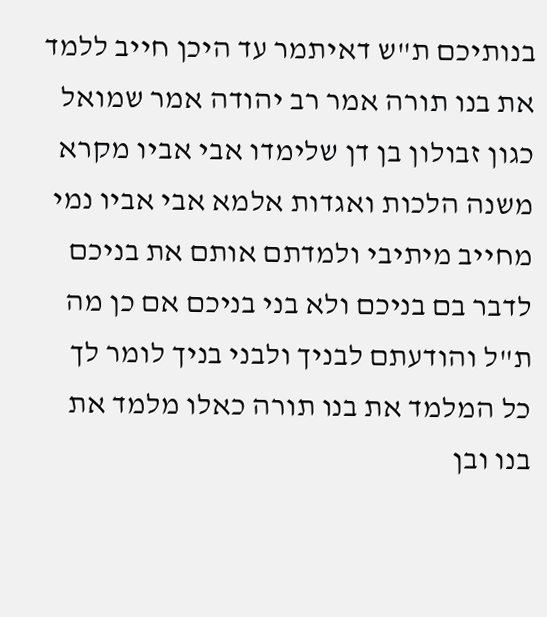בנותיכם ת"ש דאיתמר עד היכן חייב ללמד את בנו תורה אמר רב יהודה אמר שמואל כגון זבולון בן דן שלימדו אבי אביו מקרא משנה הלכות ואגדות אלמא אבי אביו נמי מחייב מיתיבי ולמדתם אותם את בניכם לדבר בם בניכם ולא בני בניכם אם כן מה ת"ל והודעתם לבניך ולבני בניך לומר לך כל המלמד את בנו תורה כאלו מלמד את בנו ובן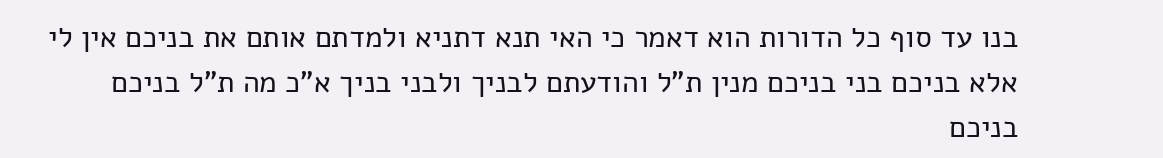בנו עד סוף כל הדורות הוא דאמר כי האי תנא דתניא ולמדתם אותם את בניכם אין לי אלא בניכם בני בניכם מנין ת"ל והודעתם לבניך ולבני בניך א"כ מה ת"ל בניכם בניכם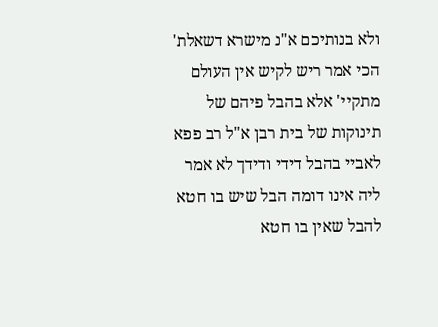ולא בנותיכם א"נ מישרא דשאלת' הכי אמר ריש לקיש אין העולם מתקיי' אלא בהבל פיהם של תינוקות של בית רבן א"ל רב פפא לאביי בהבל דידי ודידך לא אמר ליה אינו דומה הבל שיש בו חטא להבל שאין בו חטא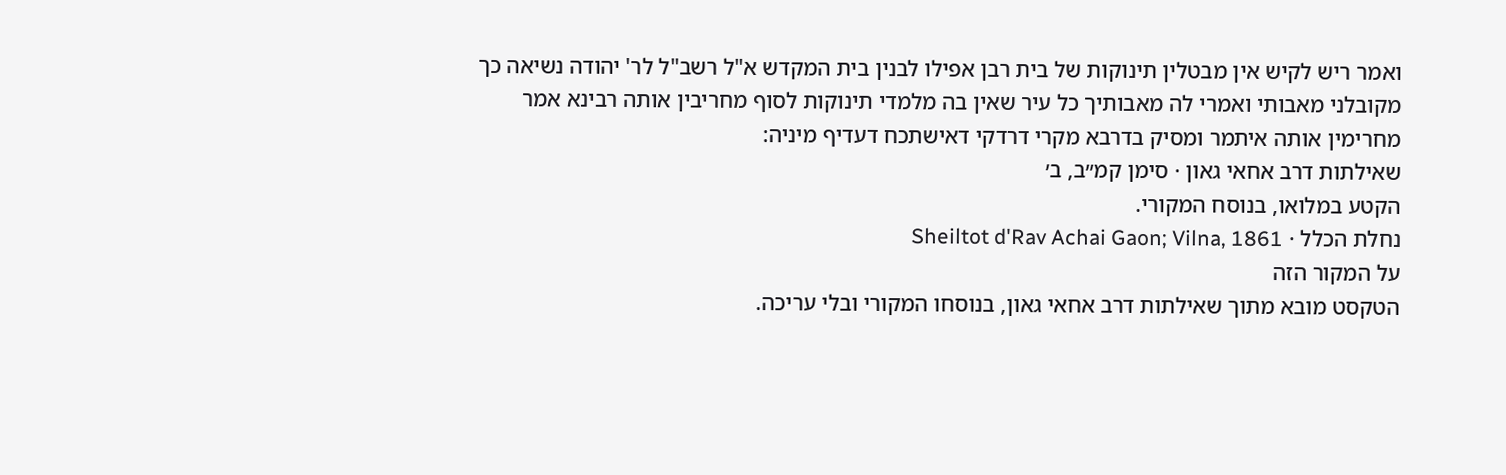ואמר ריש לקיש אין מבטלין תינוקות של בית רבן אפילו לבנין בית המקדש א"ל רשב"ל לר' יהודה נשיאה כך מקובלני מאבותי ואמרי לה מאבותיך כל עיר שאין בה מלמדי תינוקות לסוף מחריבין אותה רבינא אמר מחרימין אותה איתמר ומסיק בדרבא מקרי דרדקי דאישתכח דעדיף מיניה:
שאילתות דרב אחאי גאון · סימן קמ״ב, ב׳
הקטע במלואו, בנוסח המקורי.
נחלת הכלל · Sheiltot d'Rav Achai Gaon; Vilna, 1861
על המקור הזה
הטקסט מובא מתוך שאילתות דרב אחאי גאון, בנוסחו המקורי ובלי עריכה.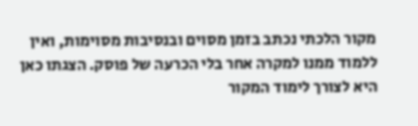מקור הלכתי נכתב בזמן מסוים ובנסיבות מסוימות, ואין ללמוד ממנו למקרה אחר בלי הכרעה של פוסק. הצגתו כאן היא לצורך לימוד המקור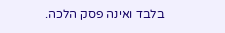בלבד ואינה פסק הלכה.